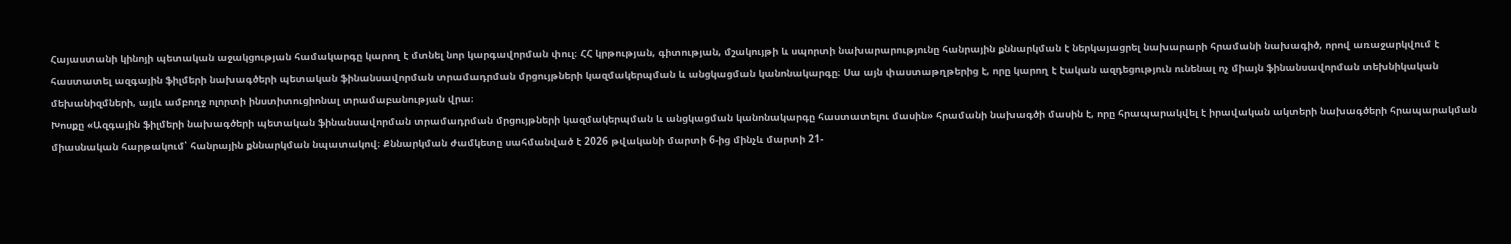Հայաստանի կինոյի պետական աջակցության համակարգը կարող է մտնել նոր կարգավորման փուլ։ ՀՀ կրթության, գիտության, մշակույթի և սպորտի նախարարությունը հանրային քննարկման է ներկայացրել նախարարի հրամանի նախագիծ, որով առաջարկվում է հաստատել ազգային ֆիլմերի նախագծերի պետական ֆինանսավորման տրամադրման մրցույթների կազմակերպման և անցկացման կանոնակարգը։ Սա այն փաստաթղթերից է, որը կարող է էական ազդեցություն ունենալ ոչ միայն ֆինանսավորման տեխնիկական մեխանիզմների, այլև ամբողջ ոլորտի ինստիտուցիոնալ տրամաբանության վրա։
Խոսքը «Ազգային ֆիլմերի նախագծերի պետական ֆինանսավորման տրամադրման մրցույթների կազմակերպման և անցկացման կանոնակարգը հաստատելու մասին» հրամանի նախագծի մասին է, որը հրապարակվել է իրավական ակտերի նախագծերի հրապարակման միասնական հարթակում՝ հանրային քննարկման նպատակով։ Քննարկման ժամկետը սահմանված է 2026 թվականի մարտի 6-ից մինչև մարտի 21-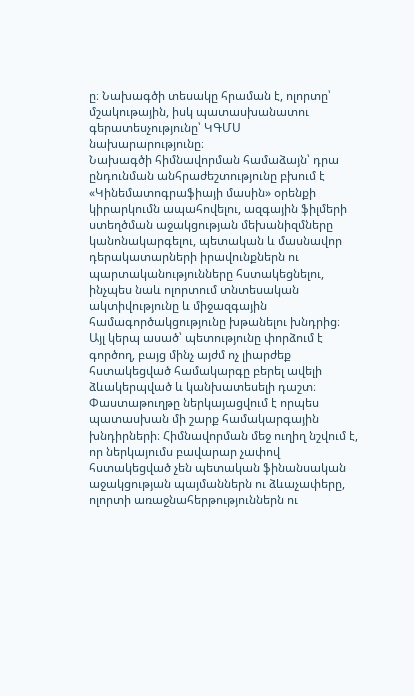ը։ Նախագծի տեսակը հրաման է, ոլորտը՝ մշակութային, իսկ պատասխանատու գերատեսչությունը՝ ԿԳՄՍ նախարարությունը։
Նախագծի հիմնավորման համաձայն՝ դրա ընդունման անհրաժեշտությունը բխում է «Կինեմատոգրաֆիայի մասին» օրենքի կիրարկումն ապահովելու, ազգային ֆիլմերի ստեղծման աջակցության մեխանիզմները կանոնակարգելու, պետական և մասնավոր դերակատարների իրավունքներն ու պարտականությունները հստակեցնելու, ինչպես նաև ոլորտում տնտեսական ակտիվությունը և միջազգային համագործակցությունը խթանելու խնդրից։ Այլ կերպ ասած՝ պետությունը փորձում է գործող, բայց մինչ այժմ ոչ լիարժեք հստակեցված համակարգը բերել ավելի ձևակերպված և կանխատեսելի դաշտ։
Փաստաթուղթը ներկայացվում է որպես պատասխան մի շարք համակարգային խնդիրների։ Հիմնավորման մեջ ուղիղ նշվում է, որ ներկայումս բավարար չափով հստակեցված չեն պետական ֆինանսական աջակցության պայմաններն ու ձևաչափերը, ոլորտի առաջնահերթություններն ու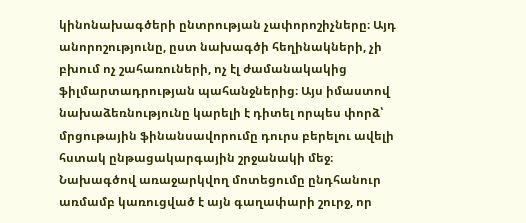կինոնախագծերի ընտրության չափորոշիչները։ Այդ անորոշությունը, ըստ նախագծի հեղինակների, չի բխում ոչ շահառուների, ոչ էլ ժամանակակից ֆիլմարտադրության պահանջներից։ Այս իմաստով նախաձեռնությունը կարելի է դիտել որպես փորձ՝ մրցութային ֆինանսավորումը դուրս բերելու ավելի հստակ ընթացակարգային շրջանակի մեջ։
Նախագծով առաջարկվող մոտեցումը ընդհանուր առմամբ կառուցված է այն գաղափարի շուրջ, որ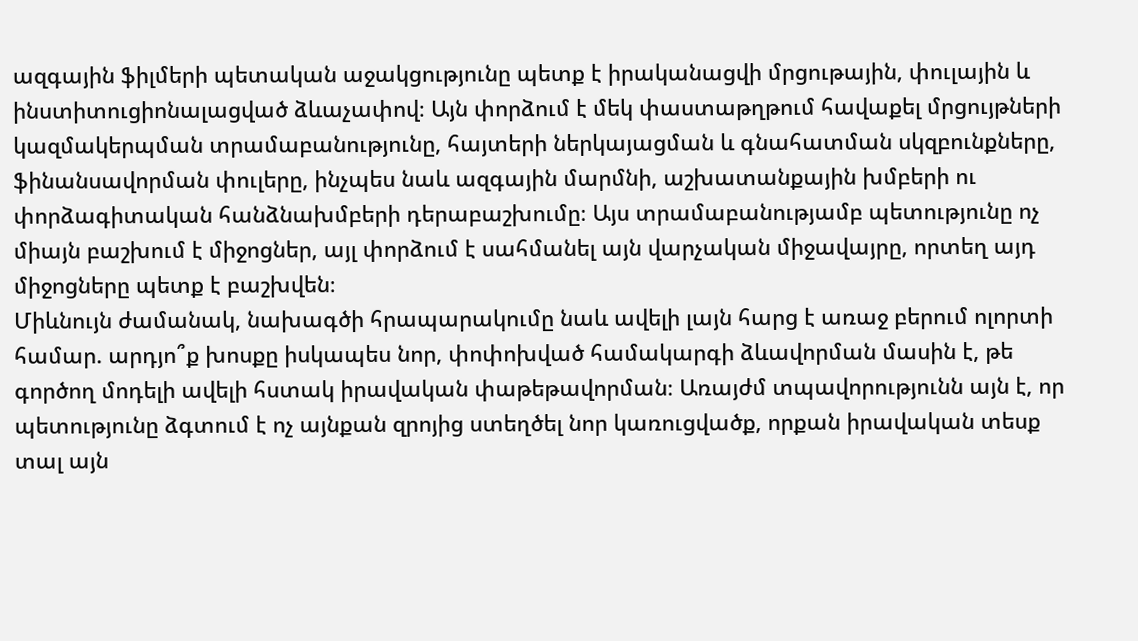ազգային ֆիլմերի պետական աջակցությունը պետք է իրականացվի մրցութային, փուլային և ինստիտուցիոնալացված ձևաչափով։ Այն փորձում է մեկ փաստաթղթում հավաքել մրցույթների կազմակերպման տրամաբանությունը, հայտերի ներկայացման և գնահատման սկզբունքները, ֆինանսավորման փուլերը, ինչպես նաև ազգային մարմնի, աշխատանքային խմբերի ու փորձագիտական հանձնախմբերի դերաբաշխումը։ Այս տրամաբանությամբ պետությունը ոչ միայն բաշխում է միջոցներ, այլ փորձում է սահմանել այն վարչական միջավայրը, որտեղ այդ միջոցները պետք է բաշխվեն։
Միևնույն ժամանակ, նախագծի հրապարակումը նաև ավելի լայն հարց է առաջ բերում ոլորտի համար. արդյո՞ք խոսքը իսկապես նոր, փոփոխված համակարգի ձևավորման մասին է, թե գործող մոդելի ավելի հստակ իրավական փաթեթավորման։ Առայժմ տպավորությունն այն է, որ պետությունը ձգտում է ոչ այնքան զրոյից ստեղծել նոր կառուցվածք, որքան իրավական տեսք տալ այն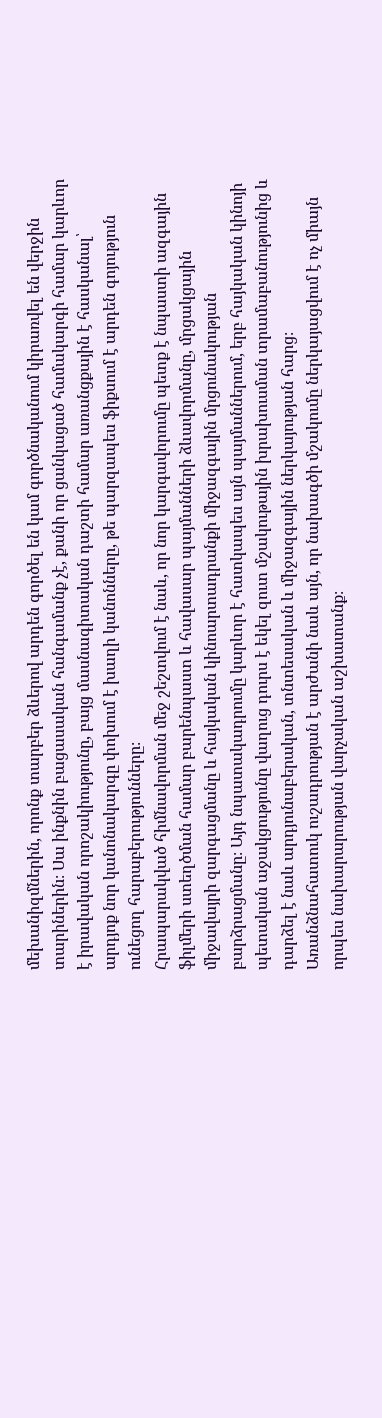մեխանիզմներին, որոնք տարբեր ձևերով արդեն գործել են կամ գործնականում կիրառվել են վերջին տարիներին։ Սա ինքնին բացասական հանգամանք չէ, քանի որ ցանկացած համակարգի համար կարևոր է իրավական որոշակիությունը, բայց մասնագիտական դաշտի համար առանցքային է հասկանալ՝ արդյոք նոր կանոնակարգը փոխում է խաղի կանոնները, թե պարզապես ֆիքսում է արդեն գոյություն ունեցող հարաբերությունները։
Հրապարակված հիմնավորման մեջ շեշտվում է նաև, որ նոր կարգավորումը պետք է նպաստի ազգային ֆիլմերի ստեղծման համար բարենպաստ և հավասար պայմանների ձևավորմանը, մրցակցային միջավայրի զարգացմանը և հայկական կինոարտադրանքի միջազգային մրցունակության բարձրացմանը։ Այդ նպատակադրումը կարևոր է հատկապես այն պայմաններում, երբ հայկական կինոյի պետական աջակցությունը վաղուց դուրս է եկել զուտ մշակութային խրախուսման տրամաբանությունից և դարձել է նաև արդյունաբերական, տնտեսական և միջազգային ներկայության հարց։
Առանձնահատուկ ուշադրության է արժանի նաև այն, որ նախագծի մշակումը ներկայացվում է ոչ միայն որպես նախարարության վարչական աշխատանք։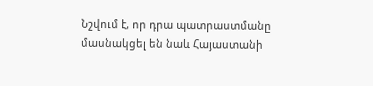Նշվում է, որ դրա պատրաստմանը մասնակցել են նաև Հայաստանի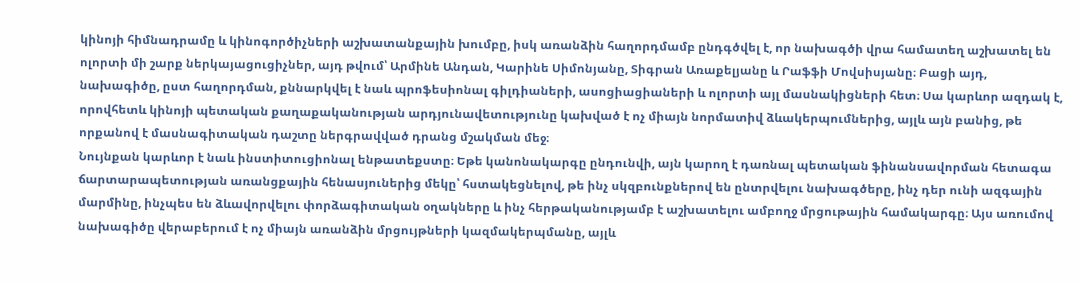կինոյի հիմնադրամը և կինոգործիչների աշխատանքային խումբը, իսկ առանձին հաղորդմամբ ընդգծվել է, որ նախագծի վրա համատեղ աշխատել են ոլորտի մի շարք ներկայացուցիչներ, այդ թվում՝ Արմինե Անդան, Կարինե Սիմոնյանը, Տիգրան Առաքելյանը և Րաֆֆի Մովսիսյանը։ Բացի այդ, նախագիծը, ըստ հաղորդման, քննարկվել է նաև պրոֆեսիոնալ գիլդիաների, ասոցիացիաների և ոլորտի այլ մասնակիցների հետ։ Սա կարևոր ազդակ է, որովհետև կինոյի պետական քաղաքականության արդյունավետությունը կախված է ոչ միայն նորմատիվ ձևակերպումներից, այլև այն բանից, թե որքանով է մասնագիտական դաշտը ներգրավված դրանց մշակման մեջ։
Նույնքան կարևոր է նաև ինստիտուցիոնալ ենթատեքստը։ Եթե կանոնակարգը ընդունվի, այն կարող է դառնալ պետական ֆինանսավորման հետագա ճարտարապետության առանցքային հենասյուներից մեկը՝ հստակեցնելով, թե ինչ սկզբունքներով են ընտրվելու նախագծերը, ինչ դեր ունի ազգային մարմինը, ինչպես են ձևավորվելու փորձագիտական օղակները և ինչ հերթականությամբ է աշխատելու ամբողջ մրցութային համակարգը։ Այս առումով նախագիծը վերաբերում է ոչ միայն առանձին մրցույթների կազմակերպմանը, այլև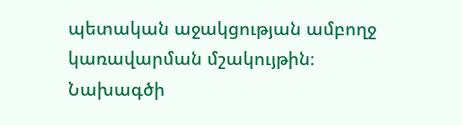պետական աջակցության ամբողջ կառավարման մշակույթին։
Նախագծի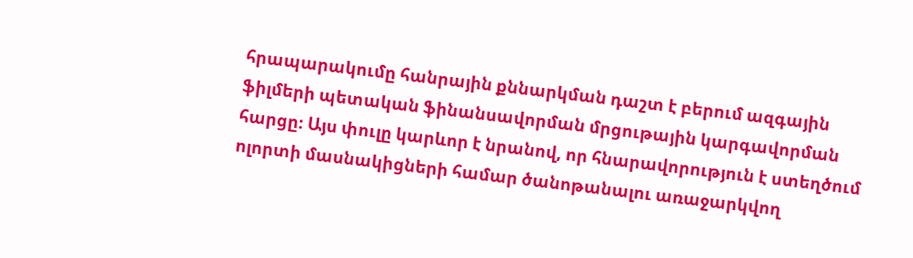հրապարակումը հանրային քննարկման դաշտ է բերում ազգային ֆիլմերի պետական ֆինանսավորման մրցութային կարգավորման հարցը։ Այս փուլը կարևոր է նրանով, որ հնարավորություն է ստեղծում ոլորտի մասնակիցների համար ծանոթանալու առաջարկվող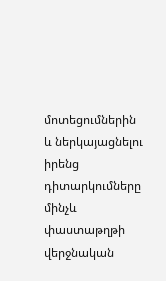մոտեցումներին և ներկայացնելու իրենց դիտարկումները մինչև փաստաթղթի վերջնական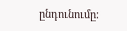ընդունումը։